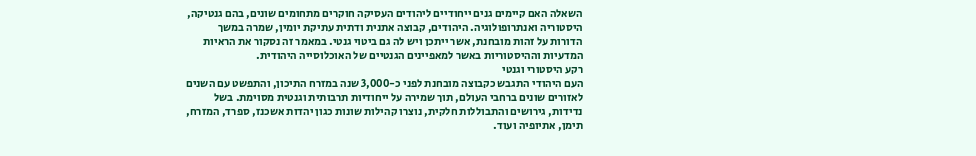השאלה האם קיימים גנים ייחודיים ליהודים העסיקה חוקרים מתחומים שונים, בהם גנטיקה, היסטוריה ואנתרופולוגיה. היהודים, קבוצה אתנית ודתית עתיקת יומין, שמרה במשך הדורות על זהות מובחנת, אשר ייתכן ויש לה גם ביטוי גנטי. במאמר זה נסקור את הראיות המדעיות וההיסטוריות באשר למאפיינים הגנטיים של האוכלוסייה היהודית.
רקע היסטורי וגנטי
העם היהודי התגבש כקבוצה מובחנת לפני כ-3,000 שנה במזרח התיכון, והתפשט עם השנים לאזורים שונים ברחבי העולם, תוך שמירה על ייחודיות תרבותית וגנטית מסוימת. בשל נדידות, גירושים והתבוללות חלקית, נוצרו קהילות שונות כגון יהדות אשכנז, ספרד, המזרח, תימן, אתיופיה ועוד.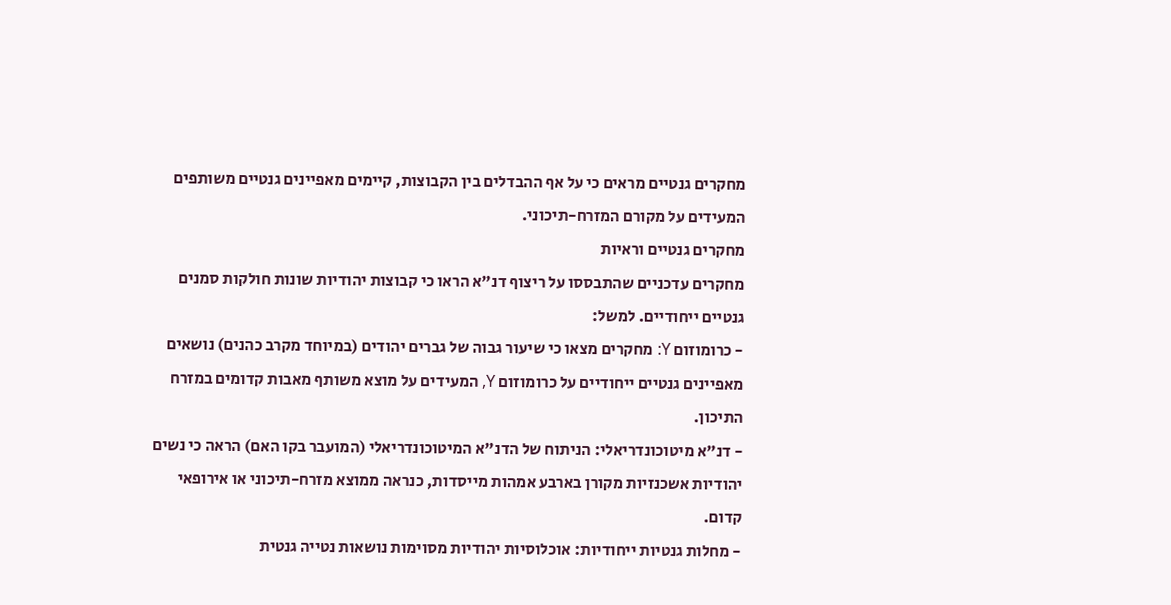מחקרים גנטיים מראים כי על אף ההבדלים בין הקבוצות, קיימים מאפיינים גנטיים משותפים המעידים על מקורם המזרח-תיכוני.
מחקרים גנטיים וראיות
מחקרים עדכניים שהתבססו על ריצוף דנ"א הראו כי קבוצות יהודיות שונות חולקות סמנים גנטיים ייחודיים. למשל:
- כרומוזום Y: מחקרים מצאו כי שיעור גבוה של גברים יהודים (במיוחד מקרב כהנים) נושאים מאפיינים גנטיים ייחודיים על כרומוזום Y, המעידים על מוצא משותף מאבות קדומים במזרח התיכון.
- דנ"א מיטוכונדריאלי: הניתוח של הדנ"א המיטוכונדריאלי (המועבר בקו האם) הראה כי נשים יהודיות אשכנזיות מקורן בארבע אמהות מייסדות, כנראה ממוצא מזרח-תיכוני או אירופאי קדום.
- מחלות גנטיות ייחודיות: אוכלוסיות יהודיות מסוימות נושאות נטייה גנטית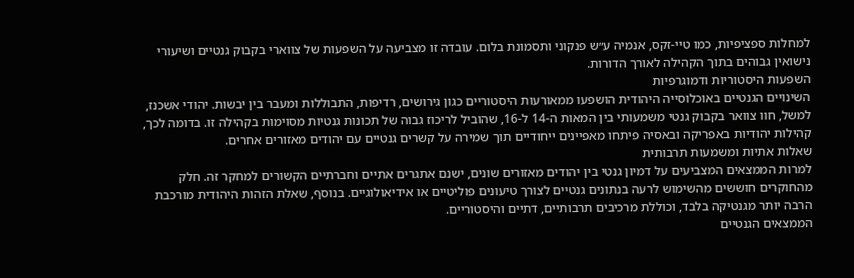למחלות ספציפיות, כמו טיי-זקס, אנמיה ע״ש פנקוני ותסמונת בלום. עובדה זו מצביעה על השפעות של צווארי בקבוק גנטיים ושיעורי נישואין גבוהים בתוך הקהילה לאורך הדורות.
השפעות היסטוריות ודמוגרפיות
השינויים הגנטיים באוכלוסייה היהודית הושפעו ממאורעות היסטוריים כגון גירושים, רדיפות, התבוללות ומעבר בין יבשות. יהודי אשכנז, למשל, חוו צוואר בקבוק גנטי משמעותי בין המאות ה-14 ל-16, שהוביל לריכוז גבוה של תכונות גנטיות מסוימות בקהילה זו. בדומה לכך, קהילות יהודיות באפריקה ובאסיה פיתחו מאפיינים ייחודיים תוך שמירה על קשרים גנטיים עם יהודים מאזורים אחרים.
שאלות אתיות ומשמעות תרבותית
למרות הממצאים המצביעים על דמיון גנטי בין יהודים מאזורים שונים, ישנם אתגרים אתיים וחברתיים הקשורים למחקר זה. חלק מהחוקרים חוששים מהשימוש לרעה בנתונים גנטיים לצורך טיעונים פוליטיים או אידיאולוגיים. בנוסף, שאלת הזהות היהודית מורכבת הרבה יותר מגנטיקה בלבד, וכוללת מרכיבים תרבותיים, דתיים והיסטוריים.
הממצאים הגנטיים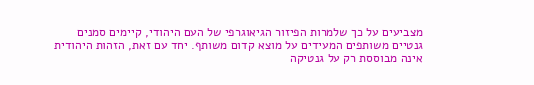מצביעים על כך שלמרות הפיזור הגיאוגרפי של העם היהודי, קיימים סמנים גנטיים משותפים המעידים על מוצא קדום משותף. יחד עם זאת, הזהות היהודית אינה מבוססת רק על גנטיקה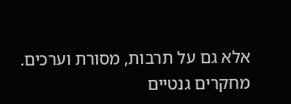אלא גם על תרבות, מסורת וערכים. מחקרים גנטיים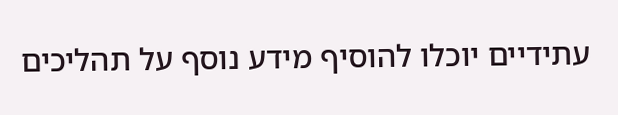עתידיים יוכלו להוסיף מידע נוסף על תהליכים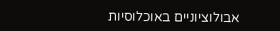אבולוציוניים באוכלוסיות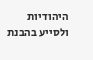היהודיות ולסייע בהבנת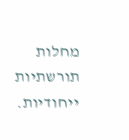מחלות תורשתיות ייחודיות.